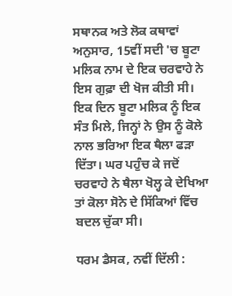ਸਥਾਨਕ ਅਤੇ ਲੋਕ ਕਥਾਵਾਂ ਅਨੁਸਾਰ, 15ਵੀਂ ਸਦੀ 'ਚ ਬੂਟਾ ਮਲਿਕ ਨਾਮ ਦੇ ਇਕ ਚਰਵਾਹੇ ਨੇ ਇਸ ਗੁਫ਼ਾ ਦੀ ਖੋਜ ਕੀਤੀ ਸੀ। ਇਕ ਦਿਨ ਬੂਟਾ ਮਲਿਕ ਨੂੰ ਇਕ ਸੰਤ ਮਿਲੇ, ਜਿਨ੍ਹਾਂ ਨੇ ਉਸ ਨੂੰ ਕੋਲੇ ਨਾਲ ਭਰਿਆ ਇਕ ਥੈਲਾ ਫੜਾ ਦਿੱਤਾ। ਘਰ ਪਹੁੰਚ ਕੇ ਜਦੋਂ ਚਰਵਾਹੇ ਨੇ ਥੈਲਾ ਖੋਲ੍ਹ ਕੇ ਦੇਖਿਆ ਤਾਂ ਕੋਲਾ ਸੋਨੇ ਦੇ ਸਿੱਕਿਆਂ ਵਿੱਚ ਬਦਲ ਚੁੱਕਾ ਸੀ।

ਧਰਮ ਡੈਸਕ, ਨਵੀਂ ਦਿੱਲੀ :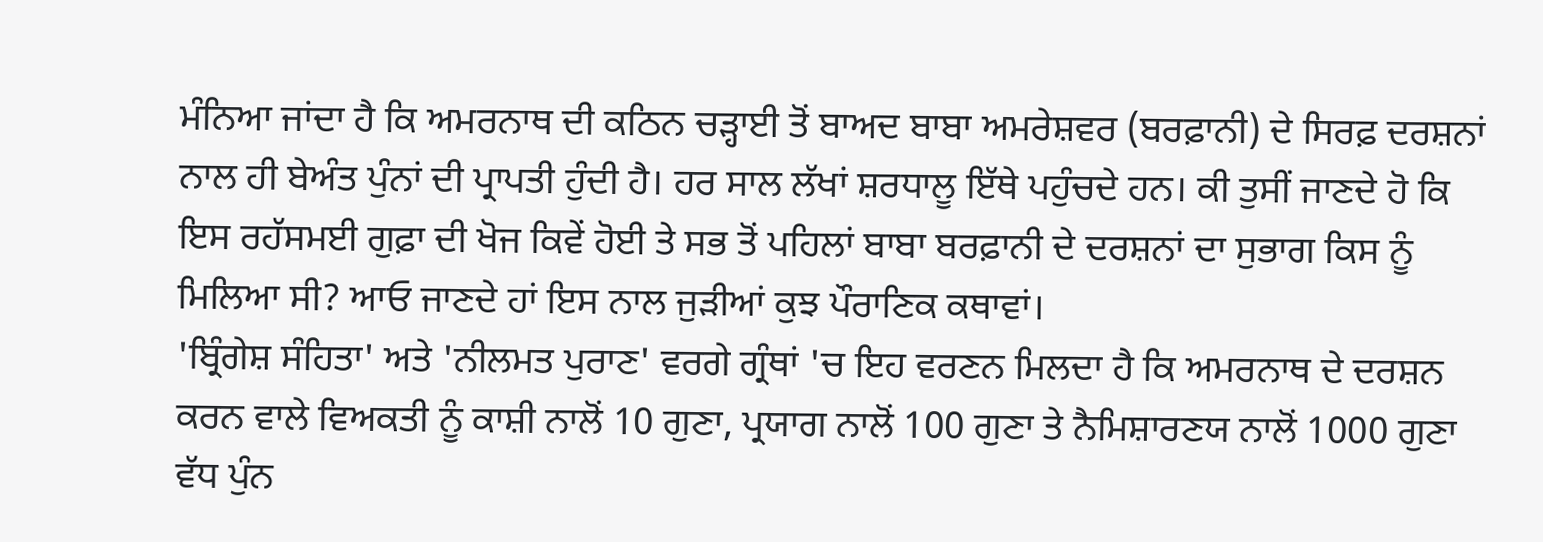ਮੰਨਿਆ ਜਾਂਦਾ ਹੈ ਕਿ ਅਮਰਨਾਥ ਦੀ ਕਠਿਨ ਚੜ੍ਹਾਈ ਤੋਂ ਬਾਅਦ ਬਾਬਾ ਅਮਰੇਸ਼ਵਰ (ਬਰਫ਼ਾਨੀ) ਦੇ ਸਿਰਫ਼ ਦਰਸ਼ਨਾਂ ਨਾਲ ਹੀ ਬੇਅੰਤ ਪੁੰਨਾਂ ਦੀ ਪ੍ਰਾਪਤੀ ਹੁੰਦੀ ਹੈ। ਹਰ ਸਾਲ ਲੱਖਾਂ ਸ਼ਰਧਾਲੂ ਇੱਥੇ ਪਹੁੰਚਦੇ ਹਨ। ਕੀ ਤੁਸੀਂ ਜਾਣਦੇ ਹੋ ਕਿ ਇਸ ਰਹੱਸਮਈ ਗੁਫ਼ਾ ਦੀ ਖੋਜ ਕਿਵੇਂ ਹੋਈ ਤੇ ਸਭ ਤੋਂ ਪਹਿਲਾਂ ਬਾਬਾ ਬਰਫ਼ਾਨੀ ਦੇ ਦਰਸ਼ਨਾਂ ਦਾ ਸੁਭਾਗ ਕਿਸ ਨੂੰ ਮਿਲਿਆ ਸੀ? ਆਓ ਜਾਣਦੇ ਹਾਂ ਇਸ ਨਾਲ ਜੁੜੀਆਂ ਕੁਝ ਪੌਰਾਣਿਕ ਕਥਾਵਾਂ।
'ਬ੍ਰਿੰਗੇਸ਼ ਸੰਹਿਤਾ' ਅਤੇ 'ਨੀਲਮਤ ਪੁਰਾਣ' ਵਰਗੇ ਗ੍ਰੰਥਾਂ 'ਚ ਇਹ ਵਰਣਨ ਮਿਲਦਾ ਹੈ ਕਿ ਅਮਰਨਾਥ ਦੇ ਦਰਸ਼ਨ ਕਰਨ ਵਾਲੇ ਵਿਅਕਤੀ ਨੂੰ ਕਾਸ਼ੀ ਨਾਲੋਂ 10 ਗੁਣਾ, ਪ੍ਰਯਾਗ ਨਾਲੋਂ 100 ਗੁਣਾ ਤੇ ਨੈਮਿਸ਼ਾਰਣਯ ਨਾਲੋਂ 1000 ਗੁਣਾ ਵੱਧ ਪੁੰਨ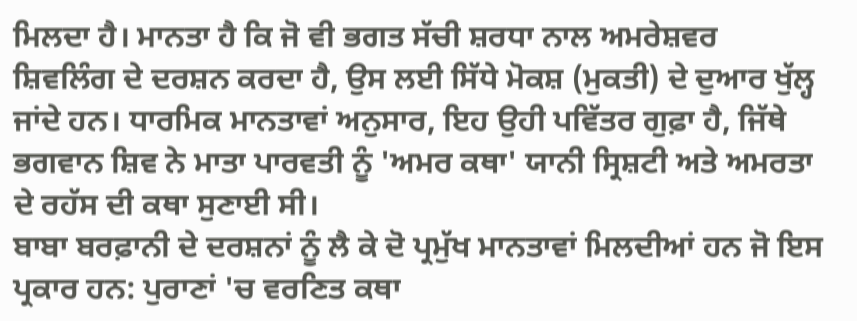ਮਿਲਦਾ ਹੈ। ਮਾਨਤਾ ਹੈ ਕਿ ਜੋ ਵੀ ਭਗਤ ਸੱਚੀ ਸ਼ਰਧਾ ਨਾਲ ਅਮਰੇਸ਼ਵਰ ਸ਼ਿਵਲਿੰਗ ਦੇ ਦਰਸ਼ਨ ਕਰਦਾ ਹੈ, ਉਸ ਲਈ ਸਿੱਧੇ ਮੋਕਸ਼ (ਮੁਕਤੀ) ਦੇ ਦੁਆਰ ਖੁੱਲ੍ਹ ਜਾਂਦੇ ਹਨ। ਧਾਰਮਿਕ ਮਾਨਤਾਵਾਂ ਅਨੁਸਾਰ, ਇਹ ਉਹੀ ਪਵਿੱਤਰ ਗੁਫ਼ਾ ਹੈ, ਜਿੱਥੇ ਭਗਵਾਨ ਸ਼ਿਵ ਨੇ ਮਾਤਾ ਪਾਰਵਤੀ ਨੂੰ 'ਅਮਰ ਕਥਾ' ਯਾਨੀ ਸ੍ਰਿਸ਼ਟੀ ਅਤੇ ਅਮਰਤਾ ਦੇ ਰਹੱਸ ਦੀ ਕਥਾ ਸੁਣਾਈ ਸੀ।
ਬਾਬਾ ਬਰਫ਼ਾਨੀ ਦੇ ਦਰਸ਼ਨਾਂ ਨੂੰ ਲੈ ਕੇ ਦੋ ਪ੍ਰਮੁੱਖ ਮਾਨਤਾਵਾਂ ਮਿਲਦੀਆਂ ਹਨ ਜੋ ਇਸ ਪ੍ਰਕਾਰ ਹਨ: ਪੁਰਾਣਾਂ 'ਚ ਵਰਣਿਤ ਕਥਾ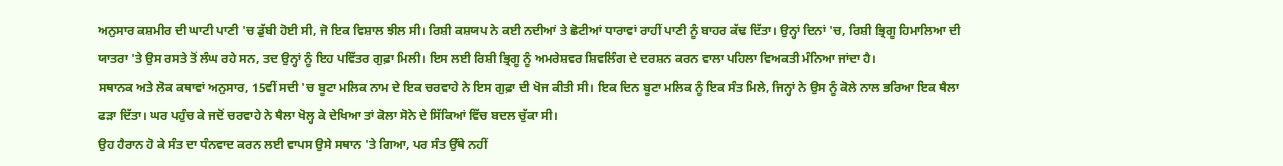ਅਨੁਸਾਰ ਕਸ਼ਮੀਰ ਦੀ ਘਾਟੀ ਪਾਣੀ 'ਚ ਡੁੱਬੀ ਹੋਈ ਸੀ, ਜੋ ਇਕ ਵਿਸ਼ਾਲ ਝੀਲ ਸੀ। ਰਿਸ਼ੀ ਕਸ਼ਯਪ ਨੇ ਕਈ ਨਦੀਆਂ ਤੇ ਛੋਟੀਆਂ ਧਾਰਾਵਾਂ ਰਾਹੀਂ ਪਾਣੀ ਨੂੰ ਬਾਹਰ ਕੱਢ ਦਿੱਤਾ। ਉਨ੍ਹਾਂ ਦਿਨਾਂ 'ਚ, ਰਿਸ਼ੀ ਭ੍ਰਿਗੂ ਹਿਮਾਲਿਆ ਦੀ ਯਾਤਰਾ 'ਤੇ ਉਸ ਰਸਤੇ ਤੋਂ ਲੰਘ ਰਹੇ ਸਨ, ਤਦ ਉਨ੍ਹਾਂ ਨੂੰ ਇਹ ਪਵਿੱਤਰ ਗੁਫ਼ਾ ਮਿਲੀ। ਇਸ ਲਈ ਰਿਸ਼ੀ ਭ੍ਰਿਗੂ ਨੂੰ ਅਮਰੇਸ਼ਵਰ ਸ਼ਿਵਲਿੰਗ ਦੇ ਦਰਸ਼ਨ ਕਰਨ ਵਾਲਾ ਪਹਿਲਾ ਵਿਅਕਤੀ ਮੰਨਿਆ ਜਾਂਦਾ ਹੈ।
ਸਥਾਨਕ ਅਤੇ ਲੋਕ ਕਥਾਵਾਂ ਅਨੁਸਾਰ, 15ਵੀਂ ਸਦੀ 'ਚ ਬੂਟਾ ਮਲਿਕ ਨਾਮ ਦੇ ਇਕ ਚਰਵਾਹੇ ਨੇ ਇਸ ਗੁਫ਼ਾ ਦੀ ਖੋਜ ਕੀਤੀ ਸੀ। ਇਕ ਦਿਨ ਬੂਟਾ ਮਲਿਕ ਨੂੰ ਇਕ ਸੰਤ ਮਿਲੇ, ਜਿਨ੍ਹਾਂ ਨੇ ਉਸ ਨੂੰ ਕੋਲੇ ਨਾਲ ਭਰਿਆ ਇਕ ਥੈਲਾ ਫੜਾ ਦਿੱਤਾ। ਘਰ ਪਹੁੰਚ ਕੇ ਜਦੋਂ ਚਰਵਾਹੇ ਨੇ ਥੈਲਾ ਖੋਲ੍ਹ ਕੇ ਦੇਖਿਆ ਤਾਂ ਕੋਲਾ ਸੋਨੇ ਦੇ ਸਿੱਕਿਆਂ ਵਿੱਚ ਬਦਲ ਚੁੱਕਾ ਸੀ।
ਉਹ ਹੈਰਾਨ ਹੋ ਕੇ ਸੰਤ ਦਾ ਧੰਨਵਾਦ ਕਰਨ ਲਈ ਵਾਪਸ ਉਸੇ ਸਥਾਨ 'ਤੇ ਗਿਆ, ਪਰ ਸੰਤ ਉੱਥੇ ਨਹੀਂ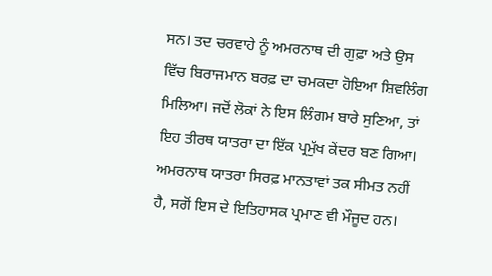ਸਨ। ਤਦ ਚਰਵਾਹੇ ਨੂੰ ਅਮਰਨਾਥ ਦੀ ਗੁਫ਼ਾ ਅਤੇ ਉਸ ਵਿੱਚ ਬਿਰਾਜਮਾਨ ਬਰਫ਼ ਦਾ ਚਮਕਦਾ ਹੋਇਆ ਸ਼ਿਵਲਿੰਗ ਮਿਲਿਆ। ਜਦੋਂ ਲੋਕਾਂ ਨੇ ਇਸ ਲਿੰਗਮ ਬਾਰੇ ਸੁਣਿਆ, ਤਾਂ ਇਹ ਤੀਰਥ ਯਾਤਰਾ ਦਾ ਇੱਕ ਪ੍ਰਮੁੱਖ ਕੇਂਦਰ ਬਣ ਗਿਆ।
ਅਮਰਨਾਥ ਯਾਤਰਾ ਸਿਰਫ਼ ਮਾਨਤਾਵਾਂ ਤਕ ਸੀਮਤ ਨਹੀਂ ਹੈ, ਸਗੋਂ ਇਸ ਦੇ ਇਤਿਹਾਸਕ ਪ੍ਰਮਾਣ ਵੀ ਮੌਜੂਦ ਹਨ।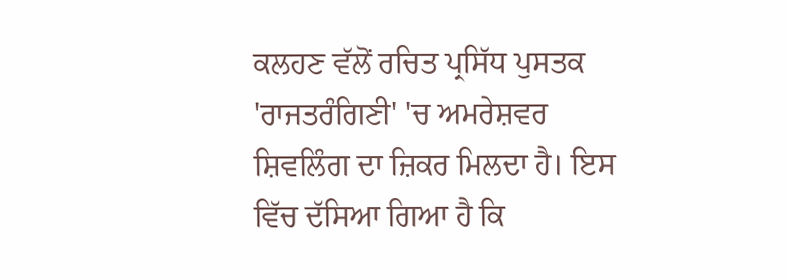ਕਲਹਣ ਵੱਲੋਂ ਰਚਿਤ ਪ੍ਰਸਿੱਧ ਪੁਸਤਕ 'ਰਾਜਤਰੰਗਿਣੀ' 'ਚ ਅਮਰੇਸ਼ਵਰ ਸ਼ਿਵਲਿੰਗ ਦਾ ਜ਼ਿਕਰ ਮਿਲਦਾ ਹੈ। ਇਸ ਵਿੱਚ ਦੱਸਿਆ ਗਿਆ ਹੈ ਕਿ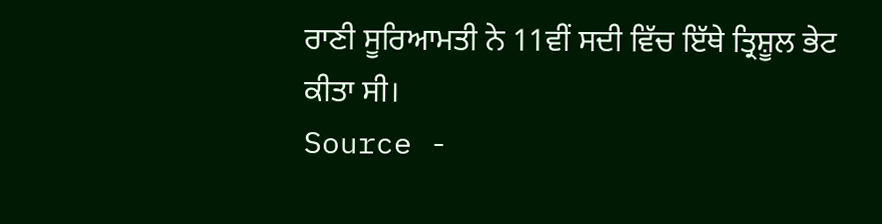ਰਾਣੀ ਸੂਰਿਆਮਤੀ ਨੇ 11ਵੀਂ ਸਦੀ ਵਿੱਚ ਇੱਥੇ ਤ੍ਰਿਸ਼ੂਲ ਭੇਟ ਕੀਤਾ ਸੀ।
Source -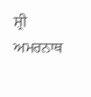ਸ਼੍ਰੀ ਅਮਰਨਾਥ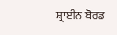ਸ਼੍ਰਾਈਨ ਬੋਰਡ